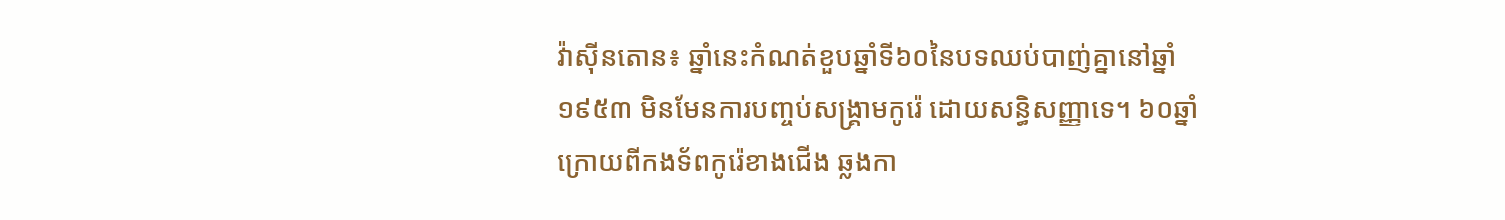វ៉ាស៊ីនតោន៖ ឆ្នាំនេះកំណត់ខួបឆ្នាំទី៦០នៃបទឈប់បាញ់គ្នានៅឆ្នាំ១៩៥៣ មិនមែនការបញ្ចប់សង្គ្រាមកូរ៉េ ដោយសន្ធិសញ្ញាទេ។ ៦០ឆ្នាំក្រោយពីកងទ័ពកូរ៉េខាងជើង ឆ្លងកា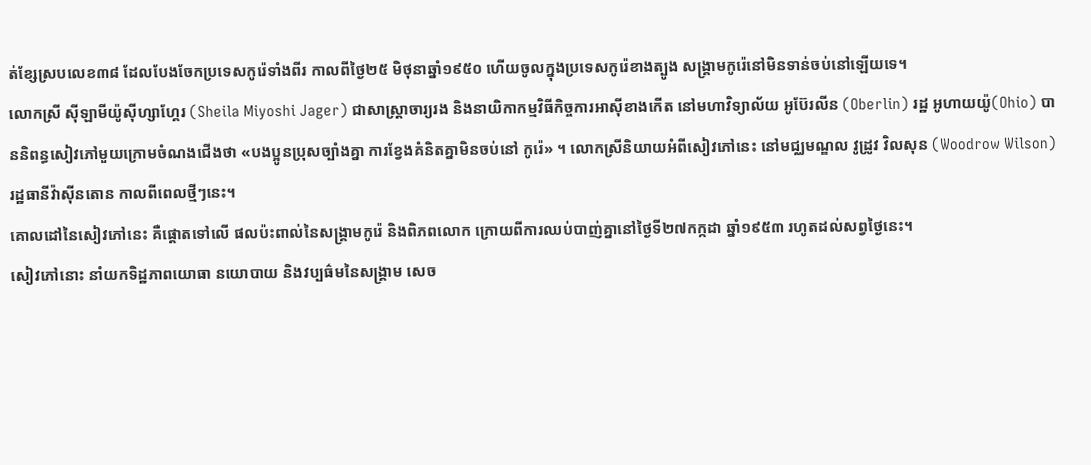ត់ខ្សែស្របលេខ៣៨ ដែលបែងចែកប្រទេសកូរ៉េទាំងពីរ កាលពីថ្ងៃ២៥ មិថុនាឆ្នាំ១៩៥០ ហើយចូលក្នុងប្រទេសកូរ៉េខាងត្បូង សង្គ្រាមកូរ៉េនៅមិនទាន់ចប់នៅឡើយទេ។
លោកស្រី ស៊ីឡាមីយ៉ូស៊ីហ្សាហ្គែរ (Sheila Miyoshi Jager) ជាសាស្ដ្រាចារ្យរង និងនាយិកាកម្មវិធីកិច្ចការអាស៊ីខាងកើត នៅមហាវិទ្យាល័យ អូប៊ែរលីន (Oberlin) រដ្ឋ អូហាយយ៉ូ(Ohio) បាននិពន្ធសៀវភៅមួយក្រោមចំណងជើងថា «បងប្អូនប្រុសច្បាំងគ្នា ការខ្វែងគំនិតគ្នាមិនចប់នៅ កូរ៉េ» ។ លោកស្រីនិយាយអំពីសៀវភៅនេះ នៅមជ្ឈមណ្ឌល វូដ្រូវ វិលសុន (Woodrow Wilson) រដ្ឋធានីវ៉ាស៊ីនតោន កាលពីពេលថ្មីៗនេះ។
គោលដៅនៃសៀវភៅនេះ គឺផ្ដោតទៅលើ ផលប៉ះពាល់នៃសង្គ្រាមកូរ៉េ និងពិភពលោក ក្រោយពីការឈប់បាញ់គ្នានៅថ្ងៃទី២៧កក្កដា ឆ្នាំ១៩៥៣ រហូតដល់សព្វថ្ងៃនេះ។
សៀវភៅនោះ នាំយកទិដ្ឋភាពយោធា នយោបាយ និងវប្បធ៌មនៃសង្គ្រាម សេច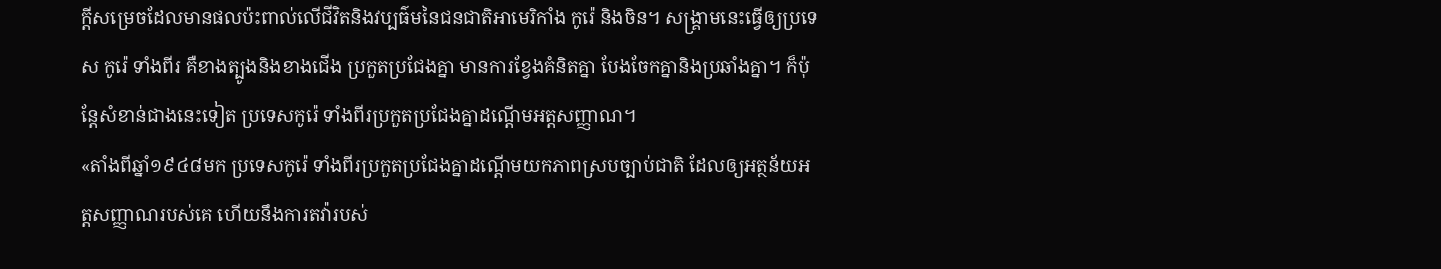ក្ដីសម្រេចដែលមានផលប៉ះពាល់លើជីវិតនិងវប្បធ៌មនៃជនជាតិអាមេរិកាំង កូរ៉េ និងចិន។ សង្គ្រាមនេះធ្វើឲ្យប្រទេស កូរ៉េ ទាំងពីរ គឺខាងត្បូងនិងខាងជើង ប្រកួតប្រជែងគ្នា មានការខ្វែងគំនិតគ្នា បែងចែកគ្នានិងប្រឆាំងគ្នា។ ក៏ប៉ុន្ដែសំខាន់ជាងនេះទៀត ប្រទេសកូរ៉េ ទាំងពីរប្រកួតប្រជែងគ្នាដណ្ដើមអត្ដសញ្ញាណ។
«តាំងពីឆ្នាំ១៩៤៨មក ប្រទេសកូរ៉េ ទាំងពីរប្រកួតប្រជែងគ្នាដណ្ដើមយកភាពស្របច្បាប់ជាតិ ដែលឲ្យអត្ថន័យអត្ដសញ្ញាណរបស់គេ ហើយនឹងការតវ៉ារបស់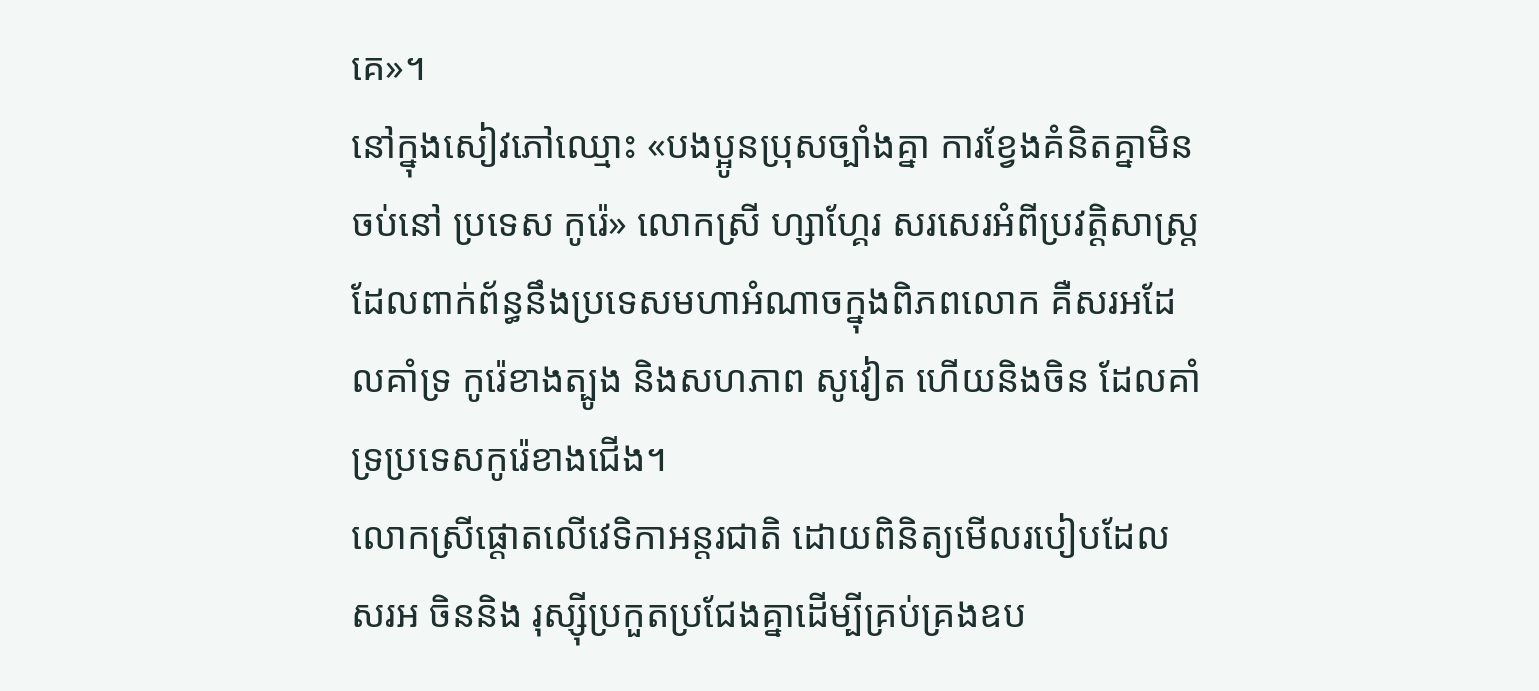គេ»។
នៅក្នុងសៀវភៅឈ្មោះ «បងប្អូនប្រុសច្បាំងគ្នា ការខ្វែងគំនិតគ្នាមិនចប់នៅ ប្រទេស កូរ៉េ» លោកស្រី ហ្សាហ្គែរ សរសេរអំពីប្រវត្ដិសាស្ដ្រដែលពាក់ព័ន្ធនឹងប្រទេសមហាអំណាចក្នុងពិភពលោក គឺសរអដែលគាំទ្រ កូរ៉េខាងត្បូង និងសហភាព សូវៀត ហើយនិងចិន ដែលគាំទ្រប្រទេសកូរ៉េខាងជើង។
លោកស្រីផ្ដោតលើវេទិកាអន្ដរជាតិ ដោយពិនិត្យមើលរបៀបដែលសរអ ចិននិង រុស្ស៊ីប្រកួតប្រជែងគ្នាដើម្បីគ្រប់គ្រងឧប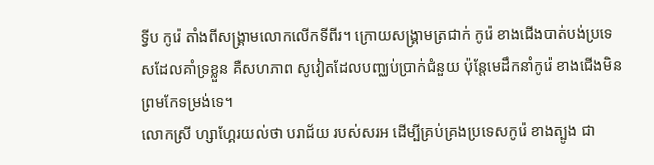ទ្វីប កូរ៉េ តាំងពីសង្គ្រាមលោកលើកទីពីរ។ ក្រោយសង្គ្រាមត្រជាក់ កូរ៉េ ខាងជើងបាត់បង់ប្រទេសដែលគាំទ្រខ្លួន គឺសហភាព សូវៀតដែលបញ្ឈប់ប្រាក់ជំនួយ ប៉ុន្ដែមេដឹកនាំកូរ៉េ ខាងជើងមិនព្រមកែទម្រង់ទេ។
លោកស្រី ហ្សាហ្គែរយល់ថា បរាជ័យ របស់សរអ ដើម្បីគ្រប់គ្រងប្រទេសកូរ៉េ ខាងត្បូង ជា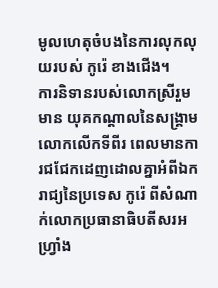មូលហេតុចំបងនៃការលុកលុយរបស់ កូរ៉េ ខាងជើង។
ការនិទានរបស់លោកស្រីរួមមាន យុគកណ្ដាលនៃសង្គ្រាមលោកលើកទីពីរ ពេលមានការជជែកដេញដោលគ្នាអំពីឯករាជ្យនៃប្រទេស កូរ៉េ ពីសំណាក់លោកប្រធានាធិបតីសរអ ហ្វ្រាំង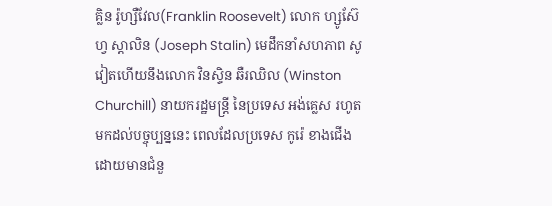គ្លិន រ៉ូហ្សឺវែល(Franklin Roosevelt) លោក ហ្សូស៊ែហ្វ ស្ដាលិន (Joseph Stalin) មេដឹកនាំសហភាព សូវៀតហើយនឹងលោក វិនស្ទិន ឆឺរឈិល (Winston Churchill) នាយករដ្ឋមន្ដ្រី នៃប្រទេស អង់គ្លេស រហូតមកដល់បច្ចុប្បន្ននេះ ពេលដែលប្រទេស កូរ៉េ ខាងជើង ដោយមានជំនួ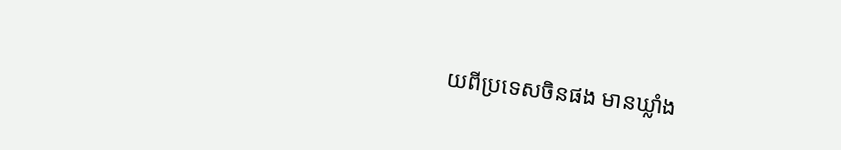យពីប្រទេសចិនផង មានឃ្លាំង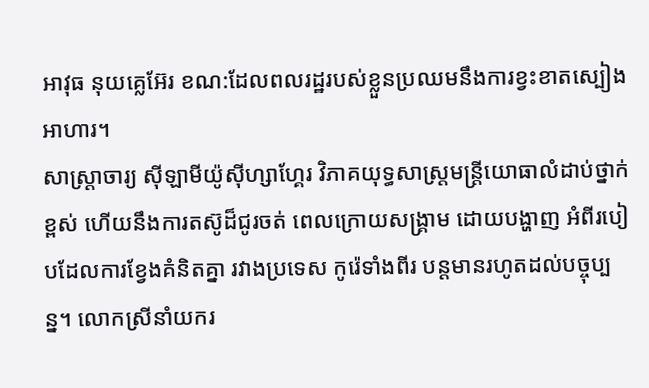អាវុធ នុយគ្លេអ៊ែរ ខណ:ដែលពលរដ្ឋរបស់ខ្លួនប្រឈមនឹងការខ្វះខាតស្បៀងអាហារ។
សាស្ដ្រាចារ្យ ស៊ីឡាមីយ៉ូស៊ីហ្សាហ្គែរ វិភាគយុទ្ធសាស្ដ្រមន្ដ្រីយោធាលំដាប់ថ្នាក់ខ្ពស់ ហើយនឹងការតស៊ូដ៏ជូរចត់ ពេលក្រោយសង្គ្រាម ដោយបង្ហាញ អំពីរបៀបដែលការខ្វែងគំនិតគ្នា រវាងប្រទេស កូរ៉េទាំងពីរ បន្ដមានរហូតដល់បច្ចុប្បន្ន។ លោកស្រីនាំយករ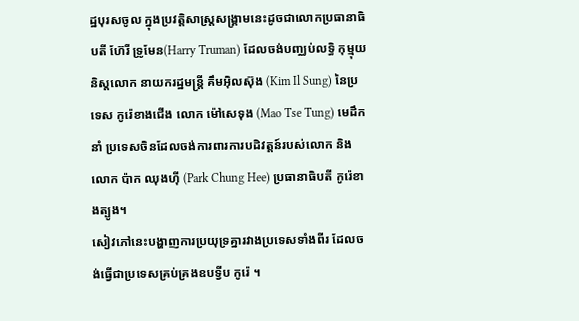ដ្ឋបុរសចូល ក្នុងប្រវត្ដិសាស្ដ្រសង្គ្រាមនេះដូចជាលោកប្រធានាធិបតី ហ៊ែរី ទ្រូមែន(Harry Truman) ដែលចង់បញ្ឈប់លទ្ធិ កុម្មុយនិស្ដលោក នាយករដ្ឋមន្ដ្រី គឹមអ៊ិលស៊ុង (Kim Il Sung) នៃប្រទេស កូរ៉េខាងជើង លោក ម៉ៅសេទុង (Mao Tse Tung) មេដឹកនាំ ប្រទេសចិនដែលចង់ការពារការបដិវត្ដន៍របស់លោក និង លោក ប៉ាក ឈុងហ៊ី (Park Chung Hee) ប្រធានាធិបតី កូរ៉េខាងត្បូង។
សៀវភៅនេះបង្ហាញការប្រយុទ្រគ្នារវាងប្រទេសទាំងពីរ ដែលចង់ធ្វើជាប្រទេសគ្រប់គ្រងឧបទ្វីប កូរ៉េ ។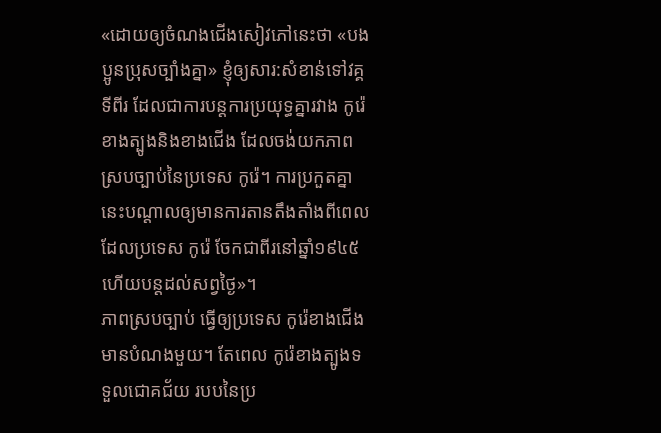«ដោយឲ្យចំណងជើងសៀវភៅនេះថា «បងប្អូនប្រុសច្បាំងគ្នា» ខ្ញុំឲ្យសារ:សំខាន់ទៅវគ្គទីពីរ ដែលជាការបន្ដការប្រយុទ្ធគ្នារវាង កូរ៉េខាងត្បូងនិងខាងជើង ដែលចង់យកភាពស្របច្បាប់នៃប្រទេស កូរ៉េ។ ការប្រកួតគ្នានេះបណ្ដាលឲ្យមានការតានតឹងតាំងពីពេលដែលប្រទេស កូរ៉េ ចែកជាពីរនៅឆ្នាំ១៩៤៥ ហើយបន្ដដល់សព្វថ្ងៃ»។
ភាពស្របច្បាប់ ធ្វើឲ្យប្រទេស កូរ៉េខាងជើងមានបំណងមួយ។ តែពេល កូរ៉េខាងត្បូងទទួលជោគជ័យ របបនៃប្រ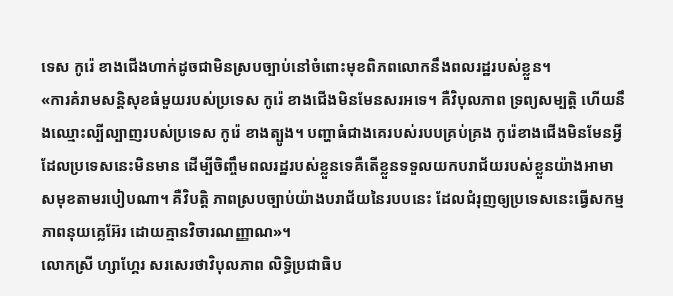ទេស កូរ៉េ ខាងជើងហាក់ដូចជាមិនស្របច្បាប់នៅចំពោះមុខពិភពលោកនឹងពលរដ្ឋរបស់ខ្លួន។
«ការគំរាមសន្ដិសុខធំមួយរបស់ប្រទេស កូរ៉េ ខាងជើងមិនមែនសរអទេ។ គឺវិបុលភាព ទ្រព្យសម្បត្ដិ ហើយនឹងឈ្មោះល្បីល្បាញរបស់ប្រទេស កូរ៉េ ខាងត្បូង។ បញ្ហាធំជាងគេរបស់របបគ្រប់គ្រង កូរ៉េខាងជើងមិនមែនអ្វីដែលប្រទេសនេះមិនមាន ដើម្បីចិញ្ចឹមពលរដ្ឋរបស់ខ្លួនទេគឺតើខ្លួនទទួលយកបរាជ័យរបស់ខ្លួនយ៉ាងអាមាសមុខតាមរបៀបណា។ គឺវិបត្ដិ ភាពស្របច្បាប់យ៉ាងបរាជ័យនៃរបបនេះ ដែលជំរុញឲ្យប្រទេសនេះធ្វើសកម្មភាពនុយគ្លេអ៊ែរ ដោយគ្មានវិចារណញ្ញាណ»។
លោកស្រី ហ្សាហ្គែរ សរសេរថាវិបុលភាព លិទ្ធិប្រជាធិប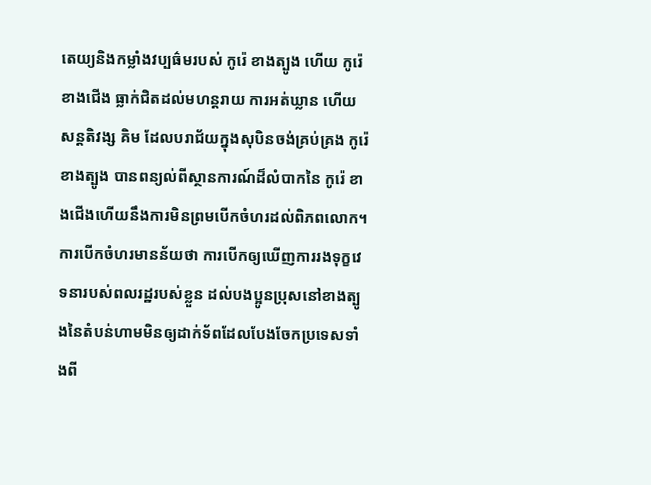តេយ្យនិងកម្លាំងវប្បធ៌មរបស់ កូរ៉េ ខាងត្បូង ហើយ កូរ៉េខាងជើង ធ្លាក់ជិតដល់មហន្ដរាយ ការអត់ឃ្លាន ហើយសន្ដតិវង្ស គិម ដែលបរាជ័យក្នុងសុបិនចង់គ្រប់គ្រង កូរ៉េ ខាងត្បូង បានពន្យល់ពីស្ថានការណ៍ដ៏លំបាកនៃ កូរ៉េ ខាងជើងហើយនឹងការមិនព្រមបើកចំហរដល់ពិភពលោក។ ការបើកចំហរមានន័យថា ការបើកឲ្យឃើញការរងទុក្ខវេទនារបស់ពលរដ្ឋរបស់ខ្លួន ដល់បងប្អូនប្រុសនៅខាងត្បូងនៃតំបន់ហាមមិនឲ្យដាក់ទ័ពដែលបែងចែកប្រទេសទាំងពី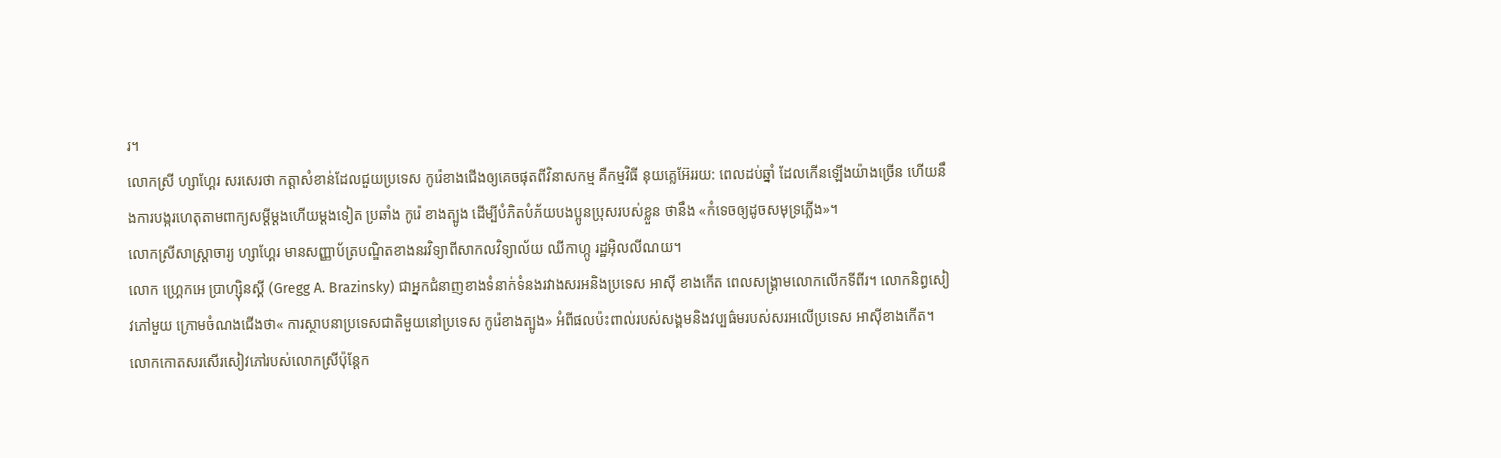រ។
លោកស្រី ហ្សាហ្គែរ សរសេរថា កត្ដាសំខាន់ដែលជួយប្រទេស កូរ៉េខាងជើងឲ្យគេចផុតពីវិនាសកម្ម គឺកម្មវិធី នុយគ្លេអ៊ែររយ: ពេលដប់ឆ្នាំ ដែលកើនឡើងយ៉ាងច្រើន ហើយនឹងការបង្ករហេតុតាមពាក្យសម្ដីម្ដងហើយម្ដងទៀត ប្រឆាំង កូរ៉េ ខាងត្បូង ដើម្បីបំភិតបំភ័យបងប្អូនប្រុសរបស់ខ្លួន ថានឹង «កំទេចឲ្យដូចសមុទ្រភ្លើង»។
លោកស្រីសាស្ដ្រាចារ្យ ហ្សាហ្គែរ មានសញ្ញាប័ត្របណ្ឌិតខាងនរវិទ្យាពីសាកលវិទ្យាល័យ ឈីកាហ្កូ រដ្ឋអ៊ិលលីណយ។
លោក ហ្គ្រេកអេ ប្រាហ្ស៊ិនស្គី (Gregg A. Brazinsky) ជាអ្នកជំនាញខាងទំនាក់ទំនងរវាងសរអនិងប្រទេស អាស៊ី ខាងកើត ពេលសង្គ្រាមលោកលើកទីពីរ។ លោកនិព្ធសៀវភៅមួយ ក្រោមចំណងជើងថា« ការស្ថាបនាប្រទេសជាតិមួយនៅប្រទេស កូរ៉េខាងត្បូង» អំពីផលប៉ះពាល់របស់សង្គមនិងវប្បធ៌មរបស់សរអលើប្រទេស អាស៊ីខាងកើត។ លោកកោតសរសើរសៀវភៅរបស់លោកស្រីប៉ុន្ដែក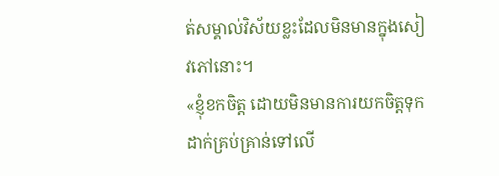ត់សម្គាល់វិស័យខ្លះដែលមិនមានក្នុងសៀវភៅនោះ។
«ខ្ញុំខកចិត្ដ ដោយមិនមានការយកចិត្ដទុកដាក់គ្រប់គ្រាន់ទៅលើ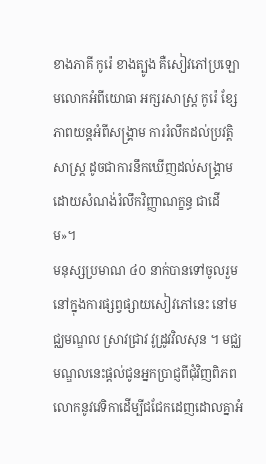ខាងភាគី កូរ៉េ ខាងត្បូង គឺសៀវភៅប្រឡោមលោកអំពីយោធា អក្សរសាស្ដ្រ កូរ៉េ ខ្សែភាពយន្ដអំពីសង្គ្រាម ការរំលឹកដល់ប្រវត្ដិសាស្ដ្រ ដូចជាការនឹកឃើញដល់សង្គ្រាមដោយសំណង់រំលឹកវិញ្ញាណក្ខន្ធ ជាដើម»។
មនុស្សប្រមាណ ៤០ នាក់បានទៅចូលរួមនៅក្នុងការផ្សព្វផ្សាយសៀវភៅនេះ នៅមជ្ឈមណ្ឌល ស្រាវជ្រាវ វូដ្រូវវិលសុន ។ មជ្ឈមណ្ឌលនេះផ្ដល់ជូនអ្នកប្រាជ្ញពីជុំវិញពិភពលោកនូវវេទិកាដើម្បីជជែកដេញដោលគ្នាអំ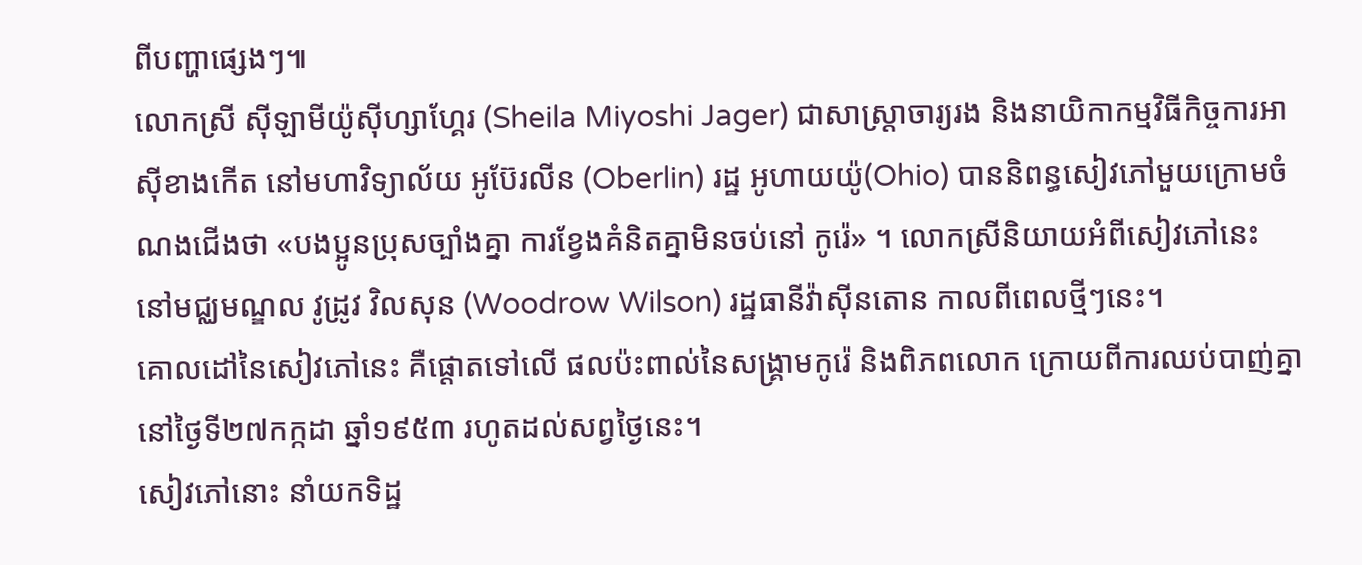ពីបញ្ហាផ្សេងៗ៕
លោកស្រី ស៊ីឡាមីយ៉ូស៊ីហ្សាហ្គែរ (Sheila Miyoshi Jager) ជាសាស្ដ្រាចារ្យរង និងនាយិកាកម្មវិធីកិច្ចការអាស៊ីខាងកើត នៅមហាវិទ្យាល័យ អូប៊ែរលីន (Oberlin) រដ្ឋ អូហាយយ៉ូ(Ohio) បាននិពន្ធសៀវភៅមួយក្រោមចំណងជើងថា «បងប្អូនប្រុសច្បាំងគ្នា ការខ្វែងគំនិតគ្នាមិនចប់នៅ កូរ៉េ» ។ លោកស្រីនិយាយអំពីសៀវភៅនេះ នៅមជ្ឈមណ្ឌល វូដ្រូវ វិលសុន (Woodrow Wilson) រដ្ឋធានីវ៉ាស៊ីនតោន កាលពីពេលថ្មីៗនេះ។
គោលដៅនៃសៀវភៅនេះ គឺផ្ដោតទៅលើ ផលប៉ះពាល់នៃសង្គ្រាមកូរ៉េ និងពិភពលោក ក្រោយពីការឈប់បាញ់គ្នានៅថ្ងៃទី២៧កក្កដា ឆ្នាំ១៩៥៣ រហូតដល់សព្វថ្ងៃនេះ។
សៀវភៅនោះ នាំយកទិដ្ឋ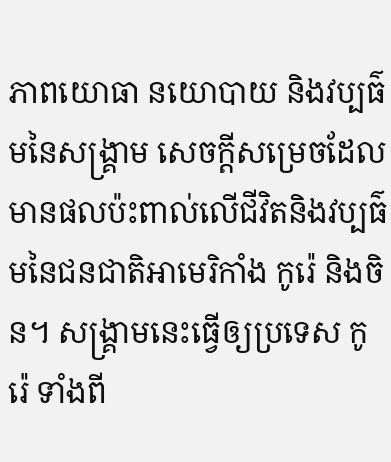ភាពយោធា នយោបាយ និងវប្បធ៌មនៃសង្គ្រាម សេចក្ដីសម្រេចដែលមានផលប៉ះពាល់លើជីវិតនិងវប្បធ៌មនៃជនជាតិអាមេរិកាំង កូរ៉េ និងចិន។ សង្គ្រាមនេះធ្វើឲ្យប្រទេស កូរ៉េ ទាំងពី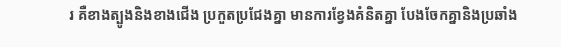រ គឺខាងត្បូងនិងខាងជើង ប្រកួតប្រជែងគ្នា មានការខ្វែងគំនិតគ្នា បែងចែកគ្នានិងប្រឆាំង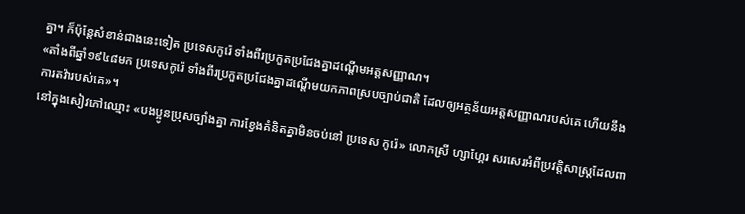គ្នា។ ក៏ប៉ុន្ដែសំខាន់ជាងនេះទៀត ប្រទេសកូរ៉េ ទាំងពីរប្រកួតប្រជែងគ្នាដណ្ដើមអត្ដសញ្ញាណ។
«តាំងពីឆ្នាំ១៩៤៨មក ប្រទេសកូរ៉េ ទាំងពីរប្រកួតប្រជែងគ្នាដណ្ដើមយកភាពស្របច្បាប់ជាតិ ដែលឲ្យអត្ថន័យអត្ដសញ្ញាណរបស់គេ ហើយនឹងការតវ៉ារបស់គេ»។
នៅក្នុងសៀវភៅឈ្មោះ «បងប្អូនប្រុសច្បាំងគ្នា ការខ្វែងគំនិតគ្នាមិនចប់នៅ ប្រទេស កូរ៉េ» លោកស្រី ហ្សាហ្គែរ សរសេរអំពីប្រវត្ដិសាស្ដ្រដែលពា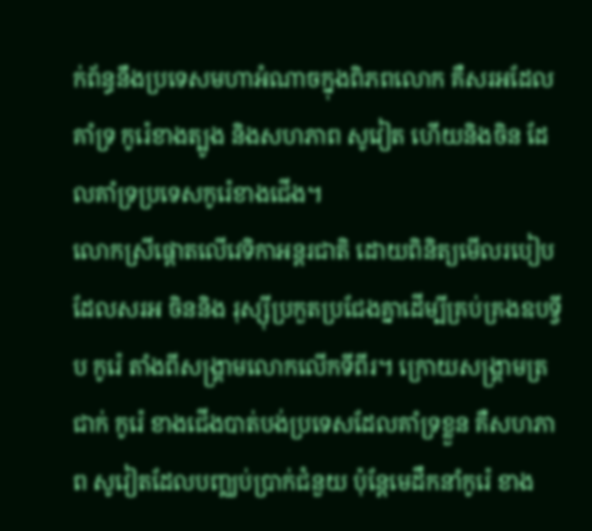ក់ព័ន្ធនឹងប្រទេសមហាអំណាចក្នុងពិភពលោក គឺសរអដែលគាំទ្រ កូរ៉េខាងត្បូង និងសហភាព សូវៀត ហើយនិងចិន ដែលគាំទ្រប្រទេសកូរ៉េខាងជើង។
លោកស្រីផ្ដោតលើវេទិកាអន្ដរជាតិ ដោយពិនិត្យមើលរបៀបដែលសរអ ចិននិង រុស្ស៊ីប្រកួតប្រជែងគ្នាដើម្បីគ្រប់គ្រងឧបទ្វីប កូរ៉េ តាំងពីសង្គ្រាមលោកលើកទីពីរ។ ក្រោយសង្គ្រាមត្រជាក់ កូរ៉េ ខាងជើងបាត់បង់ប្រទេសដែលគាំទ្រខ្លួន គឺសហភាព សូវៀតដែលបញ្ឈប់ប្រាក់ជំនួយ ប៉ុន្ដែមេដឹកនាំកូរ៉េ ខាង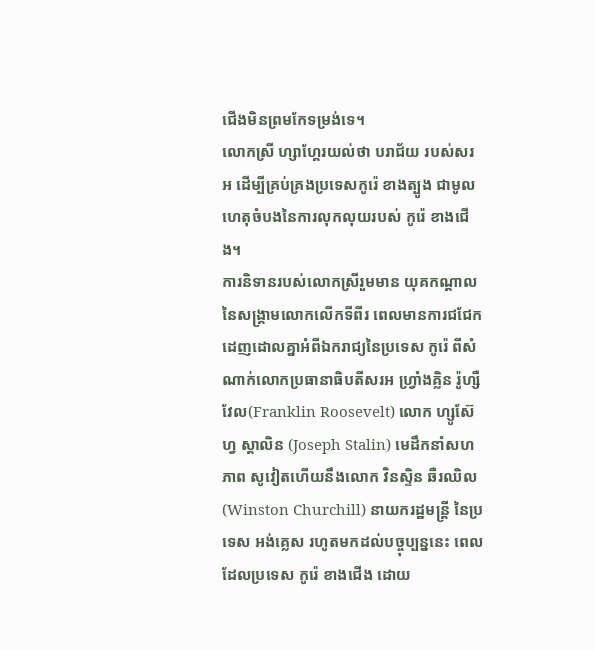ជើងមិនព្រមកែទម្រង់ទេ។
លោកស្រី ហ្សាហ្គែរយល់ថា បរាជ័យ របស់សរអ ដើម្បីគ្រប់គ្រងប្រទេសកូរ៉េ ខាងត្បូង ជាមូលហេតុចំបងនៃការលុកលុយរបស់ កូរ៉េ ខាងជើង។
ការនិទានរបស់លោកស្រីរួមមាន យុគកណ្ដាលនៃសង្គ្រាមលោកលើកទីពីរ ពេលមានការជជែកដេញដោលគ្នាអំពីឯករាជ្យនៃប្រទេស កូរ៉េ ពីសំណាក់លោកប្រធានាធិបតីសរអ ហ្វ្រាំងគ្លិន រ៉ូហ្សឺវែល(Franklin Roosevelt) លោក ហ្សូស៊ែហ្វ ស្ដាលិន (Joseph Stalin) មេដឹកនាំសហភាព សូវៀតហើយនឹងលោក វិនស្ទិន ឆឺរឈិល (Winston Churchill) នាយករដ្ឋមន្ដ្រី នៃប្រទេស អង់គ្លេស រហូតមកដល់បច្ចុប្បន្ននេះ ពេលដែលប្រទេស កូរ៉េ ខាងជើង ដោយ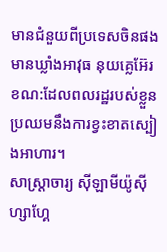មានជំនួយពីប្រទេសចិនផង មានឃ្លាំងអាវុធ នុយគ្លេអ៊ែរ ខណ:ដែលពលរដ្ឋរបស់ខ្លួនប្រឈមនឹងការខ្វះខាតស្បៀងអាហារ។
សាស្ដ្រាចារ្យ ស៊ីឡាមីយ៉ូស៊ីហ្សាហ្គែ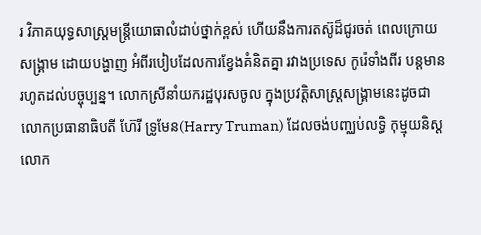រ វិភាគយុទ្ធសាស្ដ្រមន្ដ្រីយោធាលំដាប់ថ្នាក់ខ្ពស់ ហើយនឹងការតស៊ូដ៏ជូរចត់ ពេលក្រោយសង្គ្រាម ដោយបង្ហាញ អំពីរបៀបដែលការខ្វែងគំនិតគ្នា រវាងប្រទេស កូរ៉េទាំងពីរ បន្ដមានរហូតដល់បច្ចុប្បន្ន។ លោកស្រីនាំយករដ្ឋបុរសចូល ក្នុងប្រវត្ដិសាស្ដ្រសង្គ្រាមនេះដូចជាលោកប្រធានាធិបតី ហ៊ែរី ទ្រូមែន(Harry Truman) ដែលចង់បញ្ឈប់លទ្ធិ កុម្មុយនិស្ដលោក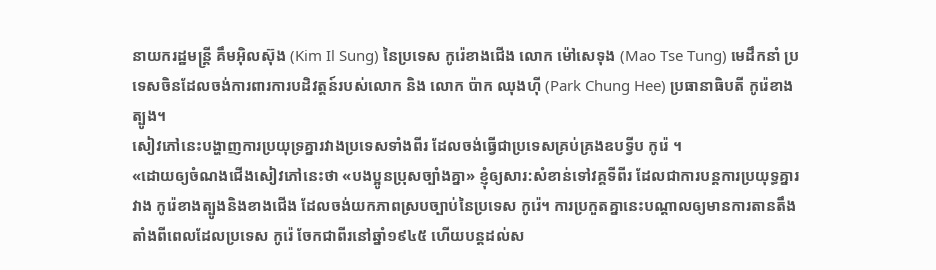នាយករដ្ឋមន្ដ្រី គឹមអ៊ិលស៊ុង (Kim Il Sung) នៃប្រទេស កូរ៉េខាងជើង លោក ម៉ៅសេទុង (Mao Tse Tung) មេដឹកនាំ ប្រទេសចិនដែលចង់ការពារការបដិវត្ដន៍របស់លោក និង លោក ប៉ាក ឈុងហ៊ី (Park Chung Hee) ប្រធានាធិបតី កូរ៉េខាងត្បូង។
សៀវភៅនេះបង្ហាញការប្រយុទ្រគ្នារវាងប្រទេសទាំងពីរ ដែលចង់ធ្វើជាប្រទេសគ្រប់គ្រងឧបទ្វីប កូរ៉េ ។
«ដោយឲ្យចំណងជើងសៀវភៅនេះថា «បងប្អូនប្រុសច្បាំងគ្នា» ខ្ញុំឲ្យសារ:សំខាន់ទៅវគ្គទីពីរ ដែលជាការបន្ដការប្រយុទ្ធគ្នារវាង កូរ៉េខាងត្បូងនិងខាងជើង ដែលចង់យកភាពស្របច្បាប់នៃប្រទេស កូរ៉េ។ ការប្រកួតគ្នានេះបណ្ដាលឲ្យមានការតានតឹងតាំងពីពេលដែលប្រទេស កូរ៉េ ចែកជាពីរនៅឆ្នាំ១៩៤៥ ហើយបន្ដដល់ស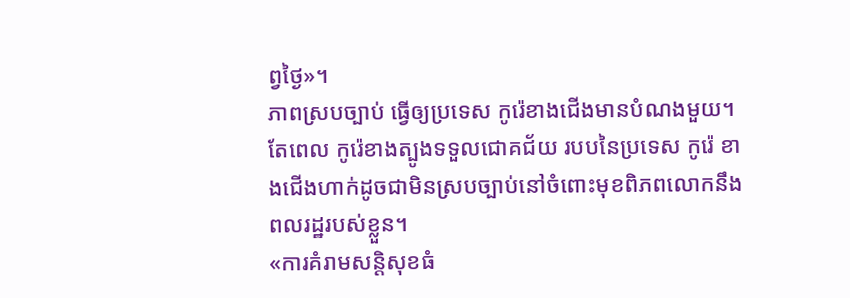ព្វថ្ងៃ»។
ភាពស្របច្បាប់ ធ្វើឲ្យប្រទេស កូរ៉េខាងជើងមានបំណងមួយ។ តែពេល កូរ៉េខាងត្បូងទទួលជោគជ័យ របបនៃប្រទេស កូរ៉េ ខាងជើងហាក់ដូចជាមិនស្របច្បាប់នៅចំពោះមុខពិភពលោកនឹងពលរដ្ឋរបស់ខ្លួន។
«ការគំរាមសន្ដិសុខធំ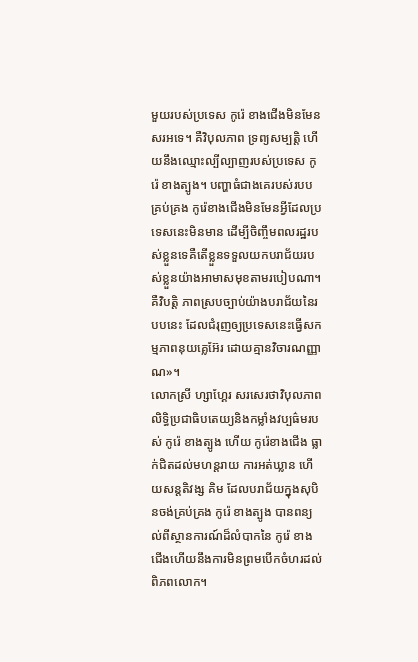មួយរបស់ប្រទេស កូរ៉េ ខាងជើងមិនមែនសរអទេ។ គឺវិបុលភាព ទ្រព្យសម្បត្ដិ ហើយនឹងឈ្មោះល្បីល្បាញរបស់ប្រទេស កូរ៉េ ខាងត្បូង។ បញ្ហាធំជាងគេរបស់របបគ្រប់គ្រង កូរ៉េខាងជើងមិនមែនអ្វីដែលប្រទេសនេះមិនមាន ដើម្បីចិញ្ចឹមពលរដ្ឋរបស់ខ្លួនទេគឺតើខ្លួនទទួលយកបរាជ័យរបស់ខ្លួនយ៉ាងអាមាសមុខតាមរបៀបណា។ គឺវិបត្ដិ ភាពស្របច្បាប់យ៉ាងបរាជ័យនៃរបបនេះ ដែលជំរុញឲ្យប្រទេសនេះធ្វើសកម្មភាពនុយគ្លេអ៊ែរ ដោយគ្មានវិចារណញ្ញាណ»។
លោកស្រី ហ្សាហ្គែរ សរសេរថាវិបុលភាព លិទ្ធិប្រជាធិបតេយ្យនិងកម្លាំងវប្បធ៌មរបស់ កូរ៉េ ខាងត្បូង ហើយ កូរ៉េខាងជើង ធ្លាក់ជិតដល់មហន្ដរាយ ការអត់ឃ្លាន ហើយសន្ដតិវង្ស គិម ដែលបរាជ័យក្នុងសុបិនចង់គ្រប់គ្រង កូរ៉េ ខាងត្បូង បានពន្យល់ពីស្ថានការណ៍ដ៏លំបាកនៃ កូរ៉េ ខាងជើងហើយនឹងការមិនព្រមបើកចំហរដល់ពិភពលោក។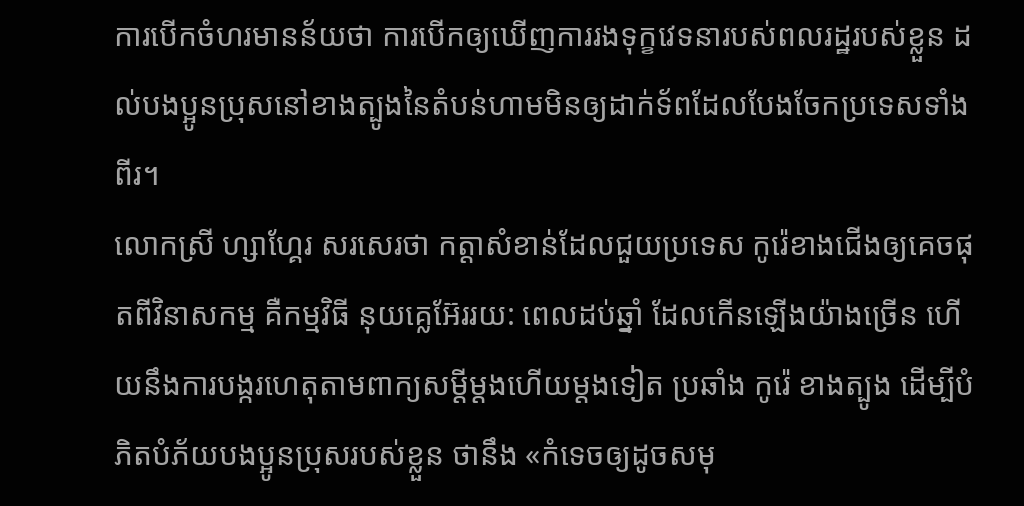ការបើកចំហរមានន័យថា ការបើកឲ្យឃើញការរងទុក្ខវេទនារបស់ពលរដ្ឋរបស់ខ្លួន ដល់បងប្អូនប្រុសនៅខាងត្បូងនៃតំបន់ហាមមិនឲ្យដាក់ទ័ពដែលបែងចែកប្រទេសទាំងពីរ។
លោកស្រី ហ្សាហ្គែរ សរសេរថា កត្ដាសំខាន់ដែលជួយប្រទេស កូរ៉េខាងជើងឲ្យគេចផុតពីវិនាសកម្ម គឺកម្មវិធី នុយគ្លេអ៊ែររយ: ពេលដប់ឆ្នាំ ដែលកើនឡើងយ៉ាងច្រើន ហើយនឹងការបង្ករហេតុតាមពាក្យសម្ដីម្ដងហើយម្ដងទៀត ប្រឆាំង កូរ៉េ ខាងត្បូង ដើម្បីបំភិតបំភ័យបងប្អូនប្រុសរបស់ខ្លួន ថានឹង «កំទេចឲ្យដូចសមុ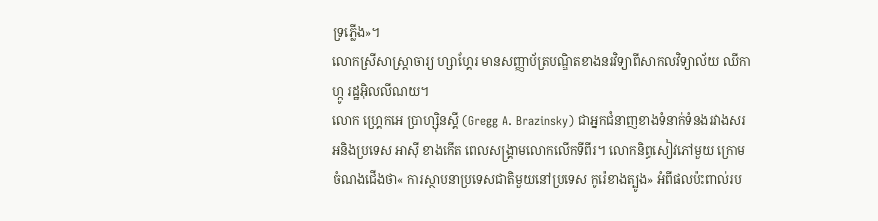ទ្រភ្លើង»។
លោកស្រីសាស្ដ្រាចារ្យ ហ្សាហ្គែរ មានសញ្ញាប័ត្របណ្ឌិតខាងនរវិទ្យាពីសាកលវិទ្យាល័យ ឈីកាហ្កូ រដ្ឋអ៊ិលលីណយ។
លោក ហ្គ្រេកអេ ប្រាហ្ស៊ិនស្គី (Gregg A. Brazinsky) ជាអ្នកជំនាញខាងទំនាក់ទំនងរវាងសរអនិងប្រទេស អាស៊ី ខាងកើត ពេលសង្គ្រាមលោកលើកទីពីរ។ លោកនិព្ធសៀវភៅមួយ ក្រោមចំណងជើងថា« ការស្ថាបនាប្រទេសជាតិមួយនៅប្រទេស កូរ៉េខាងត្បូង» អំពីផលប៉ះពាល់រប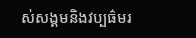ស់សង្គមនិងវប្បធ៌មរ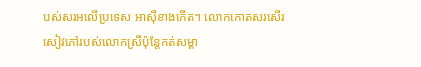បស់សរអលើប្រទេស អាស៊ីខាងកើត។ លោកកោតសរសើរសៀវភៅរបស់លោកស្រីប៉ុន្ដែកត់សម្គា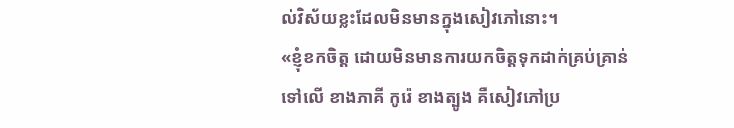ល់វិស័យខ្លះដែលមិនមានក្នុងសៀវភៅនោះ។
«ខ្ញុំខកចិត្ដ ដោយមិនមានការយកចិត្ដទុកដាក់គ្រប់គ្រាន់ទៅលើ ខាងភាគី កូរ៉េ ខាងត្បូង គឺសៀវភៅប្រ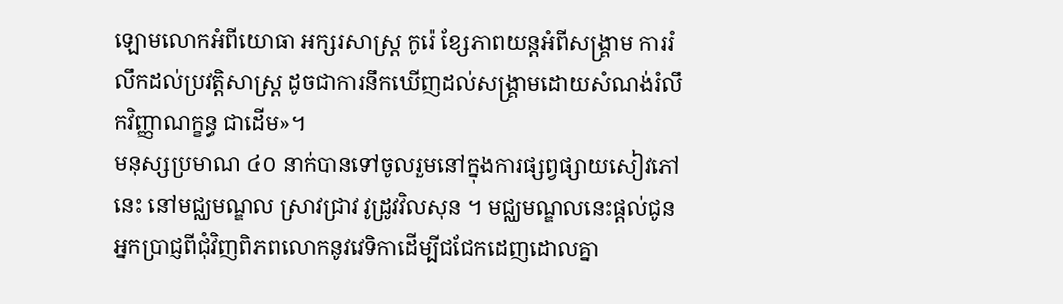ឡោមលោកអំពីយោធា អក្សរសាស្ដ្រ កូរ៉េ ខ្សែភាពយន្ដអំពីសង្គ្រាម ការរំលឹកដល់ប្រវត្ដិសាស្ដ្រ ដូចជាការនឹកឃើញដល់សង្គ្រាមដោយសំណង់រំលឹកវិញ្ញាណក្ខន្ធ ជាដើម»។
មនុស្សប្រមាណ ៤០ នាក់បានទៅចូលរួមនៅក្នុងការផ្សព្វផ្សាយសៀវភៅនេះ នៅមជ្ឈមណ្ឌល ស្រាវជ្រាវ វូដ្រូវវិលសុន ។ មជ្ឈមណ្ឌលនេះផ្ដល់ជូនអ្នកប្រាជ្ញពីជុំវិញពិភពលោកនូវវេទិកាដើម្បីជជែកដេញដោលគ្នា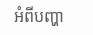អំពីបញ្ហា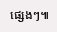ផ្សេងៗ៕